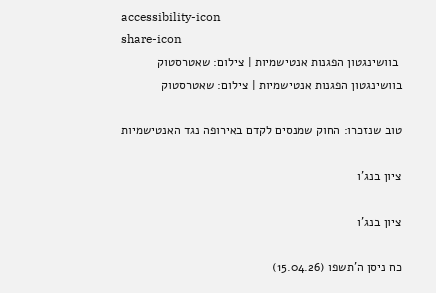accessibility-icon
share-icon
 בוושינגטון הפגנות אנטישמיות | צילום: שאטרסטוק
בוושינגטון הפגנות אנטישמיות | צילום: שאטרסטוק

טוב שנזכרו: החוק שמנסים לקדם באירופה נגד האנטישמיות

ציון בנג'ו

ציון בנג'ו

כח ניסן ה'תשפו (15.04.26)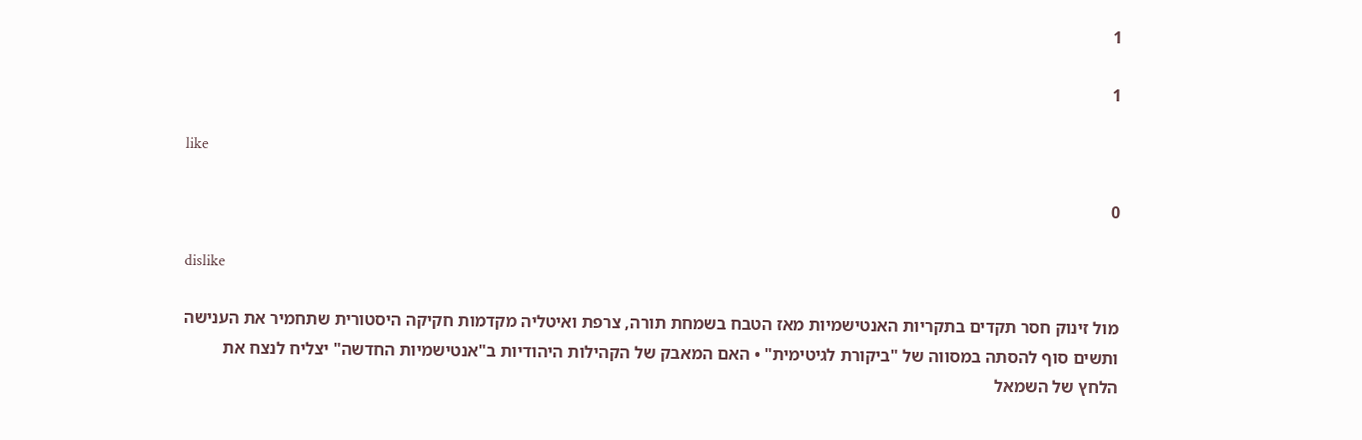1

1

like

0

dislike

מול זינוק חסר תקדים בתקריות האנטישמיות מאז הטבח בשמחת תורה, צרפת ואיטליה מקדמות חקיקה היסטורית שתחמיר את הענישה ותשים סוף להסתה במסווה של "ביקורת לגיטימית" • האם המאבק של הקהילות היהודיות ב"אנטישמיות החדשה" יצליח לנצח את הלחץ של השמאל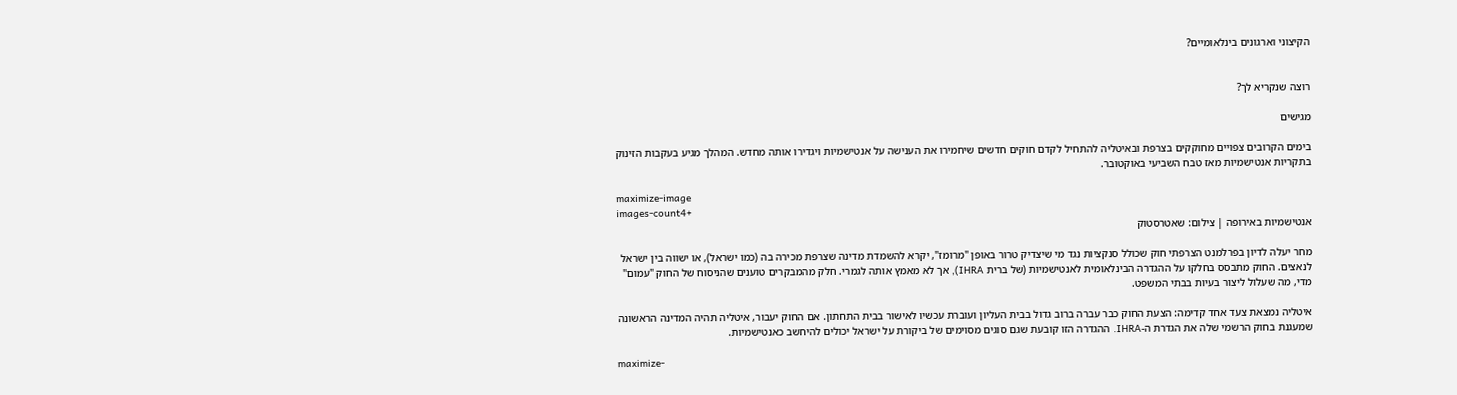הקיצוני וארגונים בינלאומיים?


רוצה שנקריא לך?

מגישים

בימים הקרובים צפויים מחוקקים בצרפת ובאיטליה להתחיל לקדם חוקים חדשים שיחמירו את הענישה על אנטישמיות ויגדירו אותה מחדש. המהלך מגיע בעקבות הזינוק בתקריות אנטישמיות מאז טבח השביעי באוקטובר.

maximize-image
images-count4+
אנטישמיות באירופה | צילום: שאטרסטוק

מחר יעלה לדיון בפרלמנט הצרפתי חוק שכולל סנקציות נגד מי שיצדיק טרור באופן "מרומז", יקרא להשמדת מדינה שצרפת מכירה בה (כמו ישראל), או ישווה בין ישראל לנאצים. החוק מתבסס בחלקו על ההגדרה הבינלאומית לאנטישמיות (של ברית IHRA), אך לא מאמץ אותה לגמרי. חלק מהמבקרים טוענים שהניסוח של החוק "עמום" מדי, מה שעלול ליצור בעיות בבתי המשפט.

איטליה נמצאת צעד אחד קדימה: הצעת החוק כבר עברה ברוב גדול בבית העליון ועוברת עכשיו לאישור בבית התחתון. אם החוק יעבור, איטליה תהיה המדינה הראשונה שמעגנת בחוק הרשמי שלה את הגדרת ה-IHRA. ההגדרה הזו קובעת שגם סוגים מסוימים של ביקורת על ישראל יכולים להיחשב כאנטישמיות.

maximize-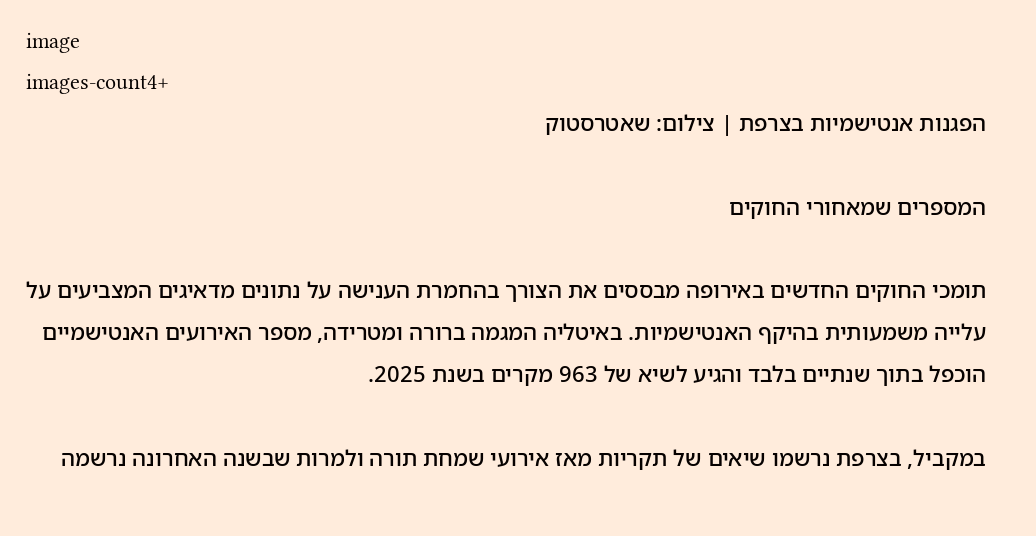image
images-count4+
הפגנות אנטישמיות בצרפת | צילום: שאטרסטוק

המספרים שמאחורי החוקים

תומכי החוקים החדשים באירופה מבססים את הצורך בהחמרת הענישה על נתונים מדאיגים המצביעים על עלייה משמעותית בהיקף האנטישמיות. באיטליה המגמה ברורה ומטרידה, מספר האירועים האנטישמיים הוכפל בתוך שנתיים בלבד והגיע לשיא של 963 מקרים בשנת 2025.

במקביל, בצרפת נרשמו שיאים של תקריות מאז אירועי שמחת תורה ולמרות שבשנה האחרונה נרשמה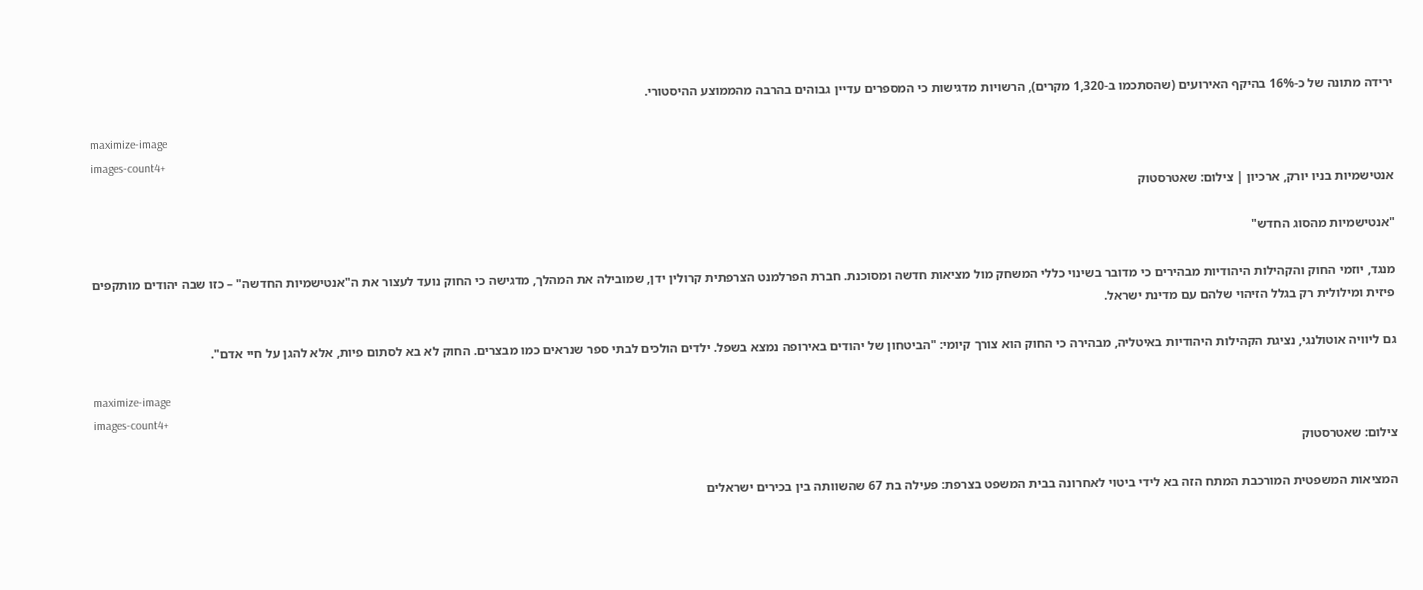ירידה מתונה של כ-16% בהיקף האירועים (שהסתכמו ב-1,320 מקרים), הרשויות מדגישות כי המספרים עדיין גבוהים בהרבה מהממוצע ההיסטורי.

maximize-image
images-count4+
אנטישמיות בניו יורק, ארכיון | צילום: שאטרסטוק

"אנטישמיות מהסוג החדש"

מנגד, יוזמי החוק והקהילות היהודיות מבהירים כי מדובר בשינוי כללי המשחק מול מציאות חדשה ומסוכנת. חברת הפרלמנט הצרפתית קרולין ידן, שמובילה את המהלך, מדגישה כי החוק נועד לעצור את ה"אנטישמיות החדשה" – כזו שבה יהודים מותקפים פיזית ומילולית רק בגלל הזיהוי שלהם עם מדינת ישראל.

גם ליוויה אוטולנגי, נציגת הקהילות היהודיות באיטליה, מבהירה כי החוק הוא צורך קיומי: "הביטחון של יהודים באירופה נמצא בשפל. ילדים הולכים לבתי ספר שנראים כמו מבצרים. החוק לא בא לסתום פיות, אלא להגן על חיי אדם".

maximize-image
images-count4+
צילום: שאטרסטוק

המציאות המשפטית המורכבת המתח הזה בא לידי ביטוי לאחרונה בבית המשפט בצרפת: פעילה בת 67 שהשוותה בין בכירים ישראלים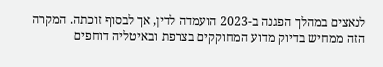לנאצים במהלך הפגנה ב-2023 הועמדה לדין, אך לבסוף זוכתה. המקרה הזה ממחיש בדיוק מדוע המחוקקים בצרפת ובאיטליה דוחפים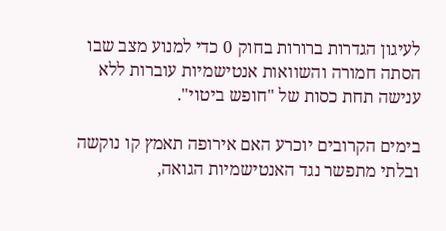לעיגון הגדרות ברורות בחוק 0 כדי למנוע מצב שבו הסתה חמורה והשוואות אנטישמיות עוברות ללא ענישה תחת כסות של "חופש ביטוי".

בימים הקרובים יוכרע האם אירופה תאמץ קו נוקשה ובלתי מתפשר נגד האנטישמיות הגואה,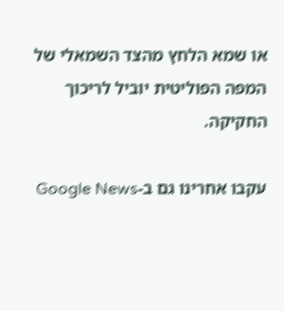או שמא הלחץ מהצד השמאלי של המפה הפוליטית יוביל לריכוך החקיקה.

עקבו אחרינו גם ב-Google News